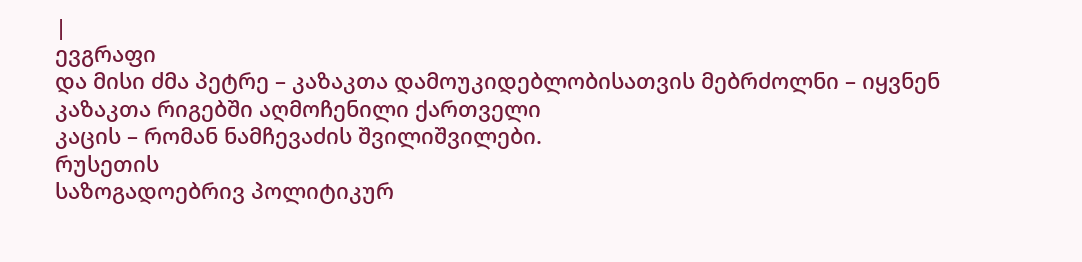|
ევგრაფი
და მისი ძმა პეტრე – კაზაკთა დამოუკიდებლობისათვის მებრძოლნი – იყვნენ კაზაკთა რიგებში აღმოჩენილი ქართველი
კაცის – რომან ნამჩევაძის შვილიშვილები.
რუსეთის
საზოგადოებრივ პოლიტიკურ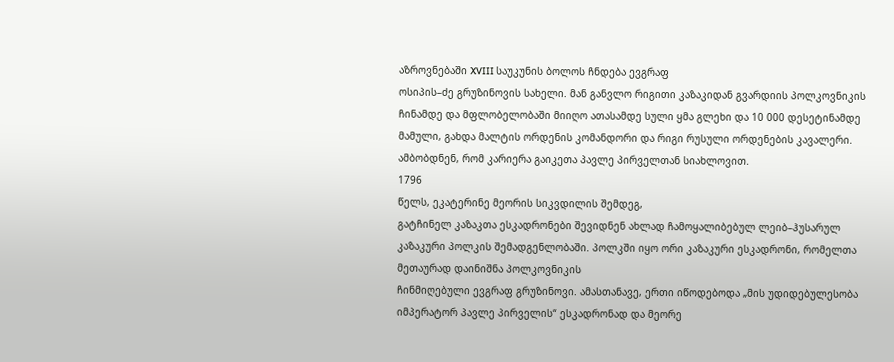აზროვნებაში XVIII საუკუნის ბოლოს ჩნდება ევგრაფ
ოსიპის–ძე გრუზინოვის სახელი. მან განვლო რიგითი კაზაკიდან გვარდიის პოლკოვნიკის
ჩინამდე და მფლობელობაში მიიღო ათასამდე სული ყმა გლეხი და 10 000 დესეტინამდე
მამული, გახდა მალტის ორდენის კომანდორი და რიგი რუსული ორდენების კავალერი.
ამბობდნენ, რომ კარიერა გაიკეთა პავლე პირველთან სიახლოვით.
1796
წელს, ეკატერინე მეორის სიკვდილის შემდეგ,
გატჩინელ კაზაკთა ესკადრონები შევიდნენ ახლად ჩამოყალიბებულ ლეიბ–ჰუსარულ
კაზაკური პოლკის შემადგენლობაში. პოლკში იყო ორი კაზაკური ესკადრონი, რომელთა
მეთაურად დაინიშნა პოლკოვნიკის
ჩინმიღებული ევგრაფ გრუზინოვი. ამასთანავე, ერთი იწოდებოდა „მის უდიდებულესობა
იმპერატორ პავლე პირველის“ ესკადრონად და მეორე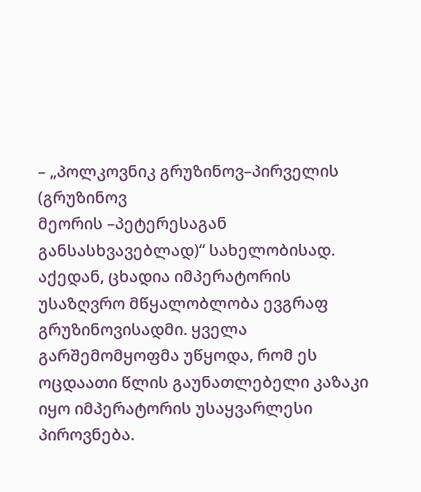– „პოლკოვნიკ გრუზინოვ–პირველის (გრუზინოვ
მეორის –პეტერესაგან განსასხვავებლად)“ სახელობისად. აქედან, ცხადია იმპერატორის
უსაზღვრო მწყალობლობა ევგრაფ გრუზინოვისადმი. ყველა გარშემომყოფმა უწყოდა, რომ ეს
ოცდაათი წლის გაუნათლებელი კაზაკი იყო იმპერატორის უსაყვარლესი პიროვნება.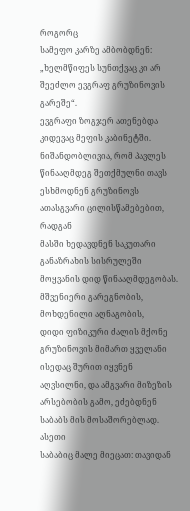როგორც
სამეფო კარზე ამბობდნენ: „ხელმწიფეს სუნთქვაც კი არ შეეძლო ევგრაფ გრუზინოვის გარეშე“.
ევგრაფი ზოგჯერ ათენებდა კიდევაც მეფის კაბინეტში. ნიშანდობლივია, რომ პავლეს
წინააღმდეგ შეთქმულნი თავს ესხმოდნენ გრუზინოვს ათასგვარი ცილისწამებებით, რადგან
მასში ხედავდნენ საკუთარი განაზრახის სისრულეში მოყვანის დიდ წინააღმდეგობას.
მშვენიერი გარეგნობის, მოხდენილი აღნაგობის,
დიდი ფიზიკური ძალის მქონე გრუზინოვის მიმართ ყველანი ისედაც შურით იყვნენ
აღვსილნი, და ამგვარი მიზეზის არსებობის გამო, ეძებდნენ საბაბს მის მოსაშორებლად.
ასეთი
საბაბიც მალე მიეცათ: თავიდან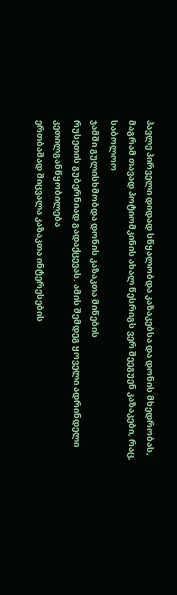პავლე პირველი დიდად სწყალობდა კაზაკებსა და დონის მხედრობას,
მაგრამ თავად პოტიომკინის ახალ წესრიგს ვერ შეეგუენ კაზაკები, რაც, საბოლოო
ჯამში გულისხმობდა დონის კაზაკთა მიწების
რუსეთის გუბერნიად გადაქცევას. ამის შემდეგ ყოველი ადრინდელი კეთილგანწყობილება
ერთბაშად შიცვალა კაზაკთა ინტერესების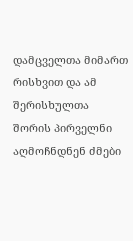დამცველთა მიმართ რისხვით და ამ შერისხულთა
შორის პირველნი აღმოჩნდნენ ძმები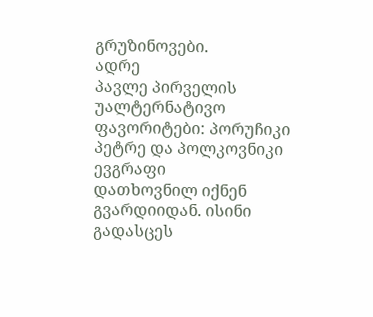გრუზინოვები.
ადრე
პავლე პირველის უალტერნატივო ფავორიტები: პორუჩიკი პეტრე და პოლკოვნიკი ევგრაფი
დათხოვნილ იქნენ გვარდიიდან. ისინი გადასცეს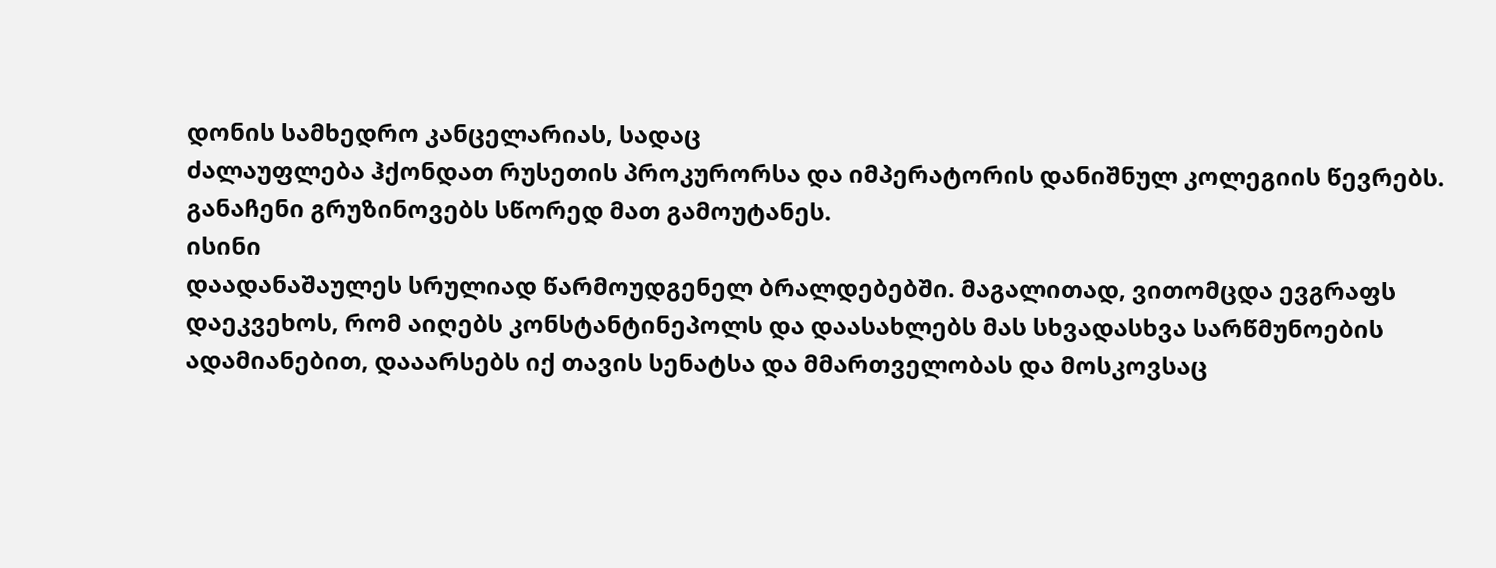დონის სამხედრო კანცელარიას, სადაც
ძალაუფლება ჰქონდათ რუსეთის პროკურორსა და იმპერატორის დანიშნულ კოლეგიის წევრებს.
განაჩენი გრუზინოვებს სწორედ მათ გამოუტანეს.
ისინი
დაადანაშაულეს სრულიად წარმოუდგენელ ბრალდებებში. მაგალითად, ვითომცდა ევგრაფს
დაეკვეხოს, რომ აიღებს კონსტანტინეპოლს და დაასახლებს მას სხვადასხვა სარწმუნოების
ადამიანებით, დააარსებს იქ თავის სენატსა და მმართველობას და მოსკოვსაც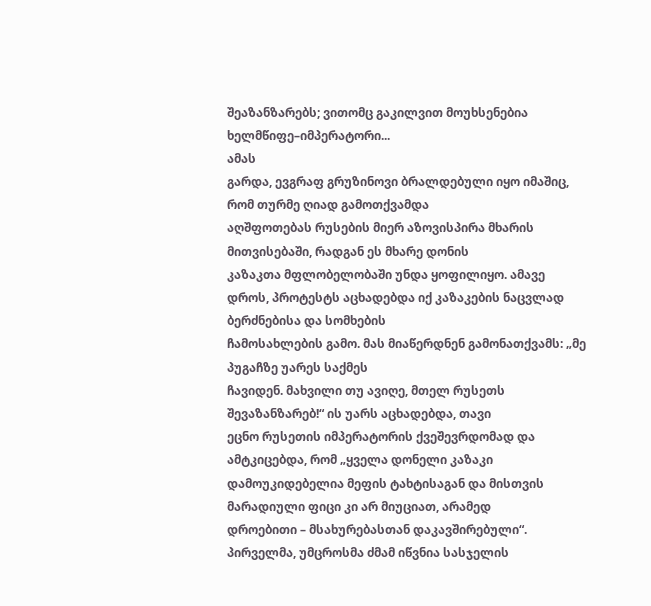შეაზანზარებს; ვითომც გაკილვით მოუხსენებია ხელმწიფე–იმპერატორი...
ამას
გარდა, ევგრაფ გრუზინოვი ბრალდებული იყო იმაშიც, რომ თურმე ღიად გამოთქვამდა
აღშფოთებას რუსების მიერ აზოვისპირა მხარის მითვისებაში, რადგან ეს მხარე დონის
კაზაკთა მფლობელობაში უნდა ყოფილიყო. ამავე დროს, პროტესტს აცხადებდა იქ კაზაკების ნაცვლად ბერძნებისა და სომხების
ჩამოსახლების გამო. მას მიაწერდნენ გამონათქვამს: „მე პუგაჩზე უარეს საქმეს
ჩავიდენ. მახვილი თუ ავიღე, მთელ რუსეთს შევაზანზარებ!“ ის უარს აცხადებდა, თავი
ეცნო რუსეთის იმპერატორის ქვეშევრდომად და ამტკიცებდა, რომ „ყველა დონელი კაზაკი
დამოუკიდებელია მეფის ტახტისაგან და მისთვის მარადიული ფიცი კი არ მიუციათ, არამედ
დროებითი – მსახურებასთან დაკავშირებული“.
პირველმა, უმცროსმა ძმამ იწვნია სასჯელის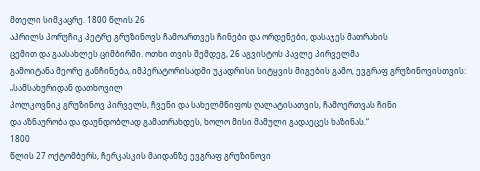მთელი სიმკაცრე. 1800 წლის 26
აპრილს პორუჩიკ პეტრე გრუზინოვს ჩამოართვეს ჩინები და ორდენები, დასაჯეს მათრახის
ცემით და გაასახლეს ციმბირში. ოთხი თვის შემდეგ, 26 აგვისტოს პავლე პირველმა
გამოიტანა მეორე განჩინება, იმპერატორისადმი უკადრისი სიტყვის მიგების გამო, ევგრაფ გრუზინოვისთვის: „სამსახურიდან დათხოვილ
პოლკოვნიკ გრუზინოვ პირველს, ჩვენი და სახელმწიფოს ღალატისათვის, ჩამოერთვას ჩინი
და აზნაურობა და დაუნდობლად გამათრახდეს, ხოლო მისი მამული გადაეცეს ხაზინას.“
1800
წლის 27 ოქტომბერს, ჩერკასკის მაიდანზე ევგრაფ გრუზინოვი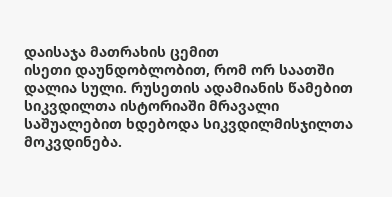დაისაჯა მათრახის ცემით
ისეთი დაუნდობლობით, რომ ორ საათში დალია სული. რუსეთის ადამიანის წამებით
სიკვდილთა ისტორიაში მრავალი საშუალებით ხდებოდა სიკვდილმისჯილთა მოკვდინება.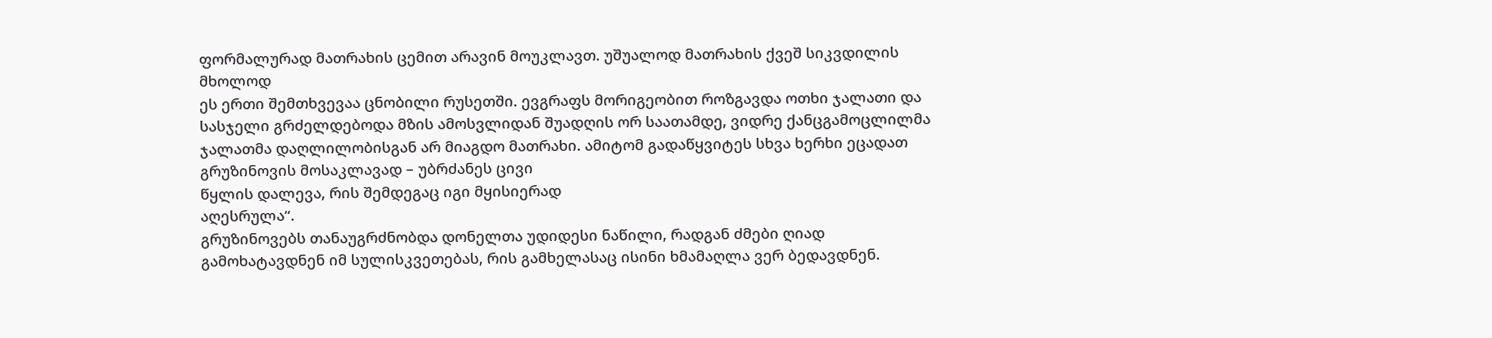ფორმალურად მათრახის ცემით არავინ მოუკლავთ. უშუალოდ მათრახის ქვეშ სიკვდილის მხოლოდ
ეს ერთი შემთხვევაა ცნობილი რუსეთში. ევგრაფს მორიგეობით როზგავდა ოთხი ჯალათი და
სასჯელი გრძელდებოდა მზის ამოსვლიდან შუადღის ორ საათამდე, ვიდრე ქანცგამოცლილმა
ჯალათმა დაღლილობისგან არ მიაგდო მათრახი. ამიტომ გადაწყვიტეს სხვა ხერხი ეცადათ
გრუზინოვის მოსაკლავად – უბრძანეს ცივი
წყლის დალევა, რის შემდეგაც იგი მყისიერად
აღესრულა“.
გრუზინოვებს თანაუგრძნობდა დონელთა უდიდესი ნაწილი, რადგან ძმები ღიად
გამოხატავდნენ იმ სულისკვეთებას, რის გამხელასაც ისინი ხმამაღლა ვერ ბედავდნენ.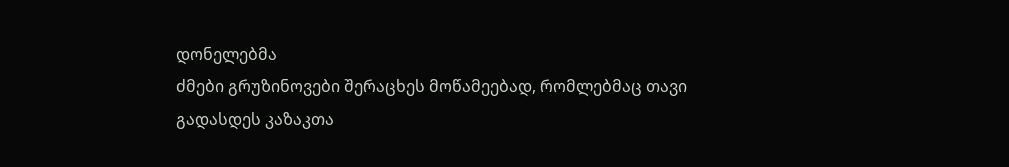დონელებმა
ძმები გრუზინოვები შერაცხეს მოწამეებად, რომლებმაც თავი გადასდეს კაზაკთა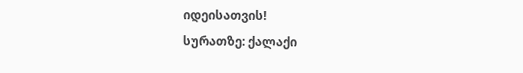იდეისათვის!
სურათზე: ქალაქი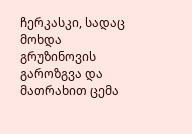ჩერკასკი, სადაც მოხდა გრუზინოვის გაროზგვა და
მათრახით ცემა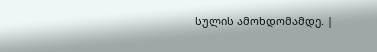სულის ამოხდომამდე. |